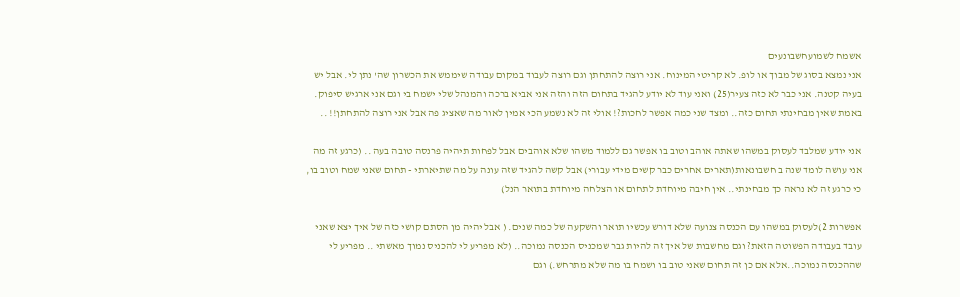אשמח לשמועחשבונעים
אני נמצא בסוג של מבוך או לופ. לא קריטי המינוח. אני רוצה להתחתן וגם רוצה לעבוד במקום עבודה שיממש את הכשרון שה' נתן לי. אבל יש בעיה קטנה. אני כבר לא כזה צעיר(25) ואני עוד לא יודע להגיד בתחום הזה והזה אני אביא ברכה והמנהל שלי ישמח בי וגם אני ארגיש סיפוק. באמת שאין מבחינתי תחום כזה.. ומצד שני כמה אפשר לחכות?! אולי זה לא נשמע הכי אמין לאור מה שאציג פה אבל אני רוצה להתחתן!! ..

אני יודע שמלבד לעסוק במשהו שאתה אוהב וטוב בו אפשר גם ללמוד משהו שלא אוהבים אבל לפחות תיהיה פרנסה טובה בעה .. (כרגע זה מה אני עושה לומד שנה ב חשבונאות(תארים אחרים כבר קשים מידי עבורי) אבל קשה להגיד שזה עונה על מה שתיארתי - תחום שאני שמח וטוב בו, כי כרגע זה לא נראה כך מבחינתי.. אין חיבה מיוחדת לתחום או הצלחה מיוחדת בתואר הנל)

אפשרות 2)לעסוק במשהו עם הכנסה צנועה שלא דורש עכשיו תואר והשקעה של כמה שנים. ( אבל יהיה מן הסתם קושי כזה של איך יצא שאני עובד בעבודה הפשוטה הזאת? וגם מחשבות של איך זה להיות גבר שמכניס הכנסה נמוכה.. (לא מפריע לי להכניס נמוך מאשתי .. מפריע לי שההכנסה נמוכה..אלא אם כן זה תחום שאני טוב בו ושמח בו מה שלא מתרחש.) וגם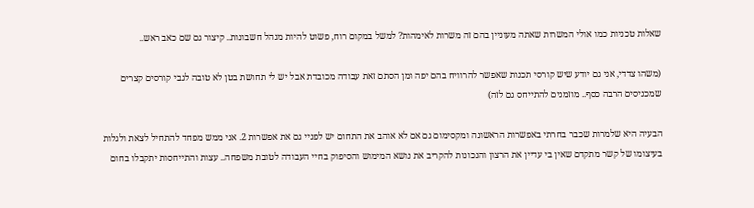שאלות טכניות כמו אולי המשרות שאתה מעוניין בהם זה משרות לאימהות? למשל במקום רוח, פשוט להיות מנהל חשבונות.. קיצור גם שם כאב ראש..

(משהו צדדי, אני גם יודע שיש קורסי תכנות שאפשר להרוויח בהם יפה ומן הסתם זאת עבודה מכובדת אבל יש לי תחושת בטן לא טובה לגבי קורסים קצרים שמכניסים הרבה כסף.. מוזמנים להתייחס גם לזה)

הבעיה היא שלמרות שכבר בחרתי באפשרות הראשונה ומקסימום גם אם לא אוהב את התחום יש לפניי גם את אפשרות 2. אני ממש מפחד להתחיל לצאת ולגלות בעיצומו של קשר מתקדם שאין בי עדיין את הרצון והנכונות להקריב את נושא המימוש והסיפוק בחיי העבודה לטובת משפחה.. עצות והתייחסות יתקבלו בחום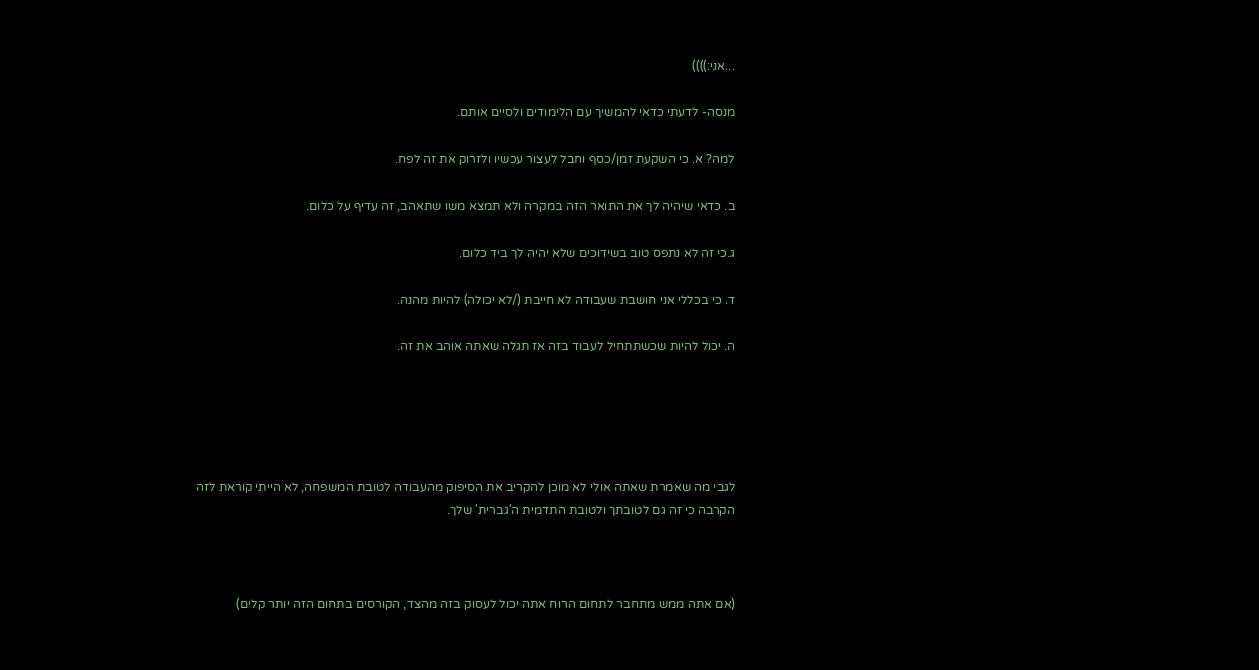...אני:))))

מנסה- לדעתי כדאי להמשיך עם הלימודים ולסיים אותם.

למה? א. כי השקעת זמן/כסף וחבל לעצור עכשיו ולזרוק את זה לפח.

ב. כדאי שיהיה לך את התואר הזה במקרה ולא תמצא משו שתאהב, זה עדיף על כלום.

ג.כי זה לא נתפס טוב בשידוכים שלא יהיה לך ביד כלום.

ד. כי בכללי אני חושבת שעבודה לא חייבת (/לא יכולה) להיות מהנה.

ה. יכול להיות שכשתתחיל לעבוד בזה אז תגלה שאתה אוהב את זה.





לגבי מה שאמרת שאתה אולי לא מוכן להקריב את הסיפוק מהעבודה לטובת המשפחה, לא הייתי קוראת לזה הקרבה כי זה גם לטובתך ולטובת התדמית ה'גברית' שלך.



(אם אתה ממש מתחבר לתחום הרוח אתה יכול לעסוק בזה מהצד, הקורסים בתחום הזה יותר קלים)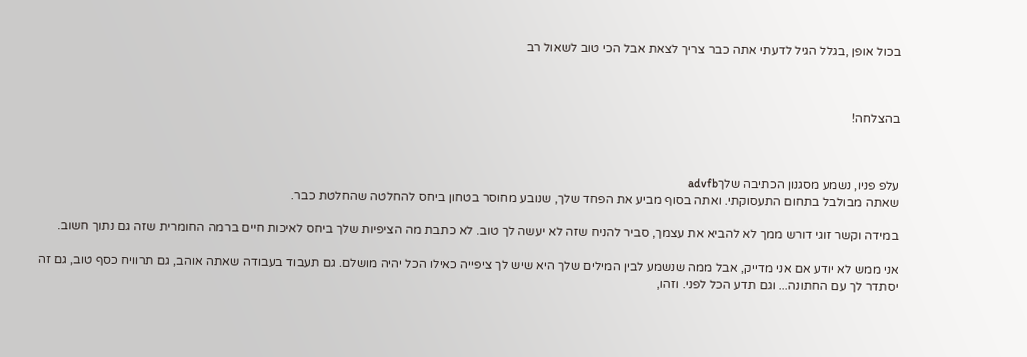בכול אופן ,בגלל הגיל לדעתי אתה כבר צריך לצאת אבל הכי טוב לשאול רב



בהצלחה!



עלפ פניו, נשמע מסגנון הכתיבה שלךadvfb
שאתה מבולבל בתחום התעסוקתי. ואתה בסוף מביע את הפחד שלך, שנובע מחוסר בטחון ביחס להחלטה שהחלטת כבר.

במידה וקשר זוגי דורש ממך לא להביא את עצמך, סביר להניח שזה לא יעשה לך טוב. לא כתבת מה הציפיות שלך ביחס לאיכות חיים ברמה החומרית שזה גם נתוך חשוב.

אני ממש לא יודע אם אני מדייק, אבל ממה שנשמע לבין המילים שלך היא שיש לך ציפייה כאילו הכל יהיה מושלם. גם תעבוד בעבודה שאתה אוהב, גם תרוויח כסף טוב, גם זה יסתדר לך עם החתונה... וגם תדע הכל לפני. וזהו,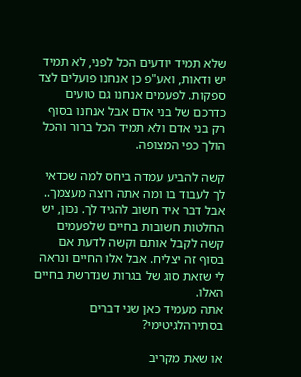שלא תמיד יודעים הכל לפני, לא תמיד יש ודאות, ואע"פ כן אנחנו פועלים לצד ספקות. לפעמים אנחנו גם טועים כדרכם של בני אדם אבל אנחנו בסוף רק בני אדם ולא תמיד הכל ברור והכל הולך כפי המצופה.

קשה להביע עמדה ביחס למה שכדאי לך לעבוד בו ומה אתה רוצה מעצמך.. אבל דבר איד חשוב להגיד לך. נכון, יש החלטות חשובות בחיים שלפעמים קשה לקבל אותם וקשה לדעת אם בסוף זה יצליח. אבל אלו החיים ונראה לי שזאת סוג של בגרות שנדרשת בחיים האלו.
אתה מעמיד כאן שני דברים בסתירהלגיטימי?

או שאת מקריב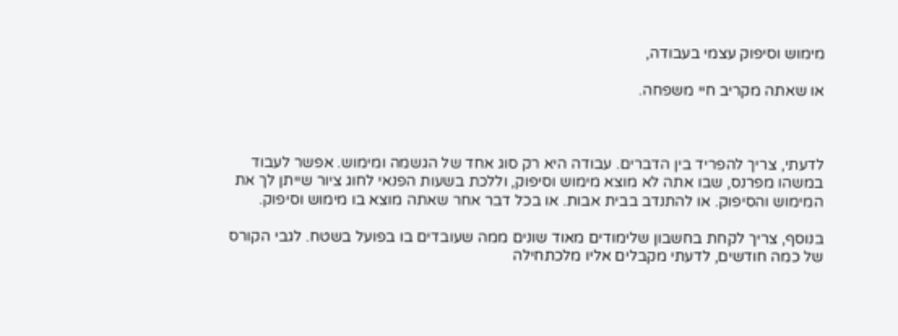מימוש וסיפוק עצמי בעבודה,

או שאתה מקריב חיי משפחה.



לדעתי, צריך להפריד בין הדברים. עבודה היא רק סוג אחד של הגשמה ומימוש. אפשר לעבוד במשהו מפרנס, שבו אתה לא מוצא מימוש וסיפוק, וללכת בשעות הפנאי לחוג ציור שייתן לך את המימוש והסיפוק. או להתנדב בבית אבות. או בכל דבר אחר שאתה מוצא בו מימוש וסיפוק.

בנוסף, צריך לקחת בחשבון שלימודים מאוד שונים ממה שעובדים בו בפועל בשטח. לגבי הקורס של כמה חודשים, לדעתי מקבלים אליו מלכתחילה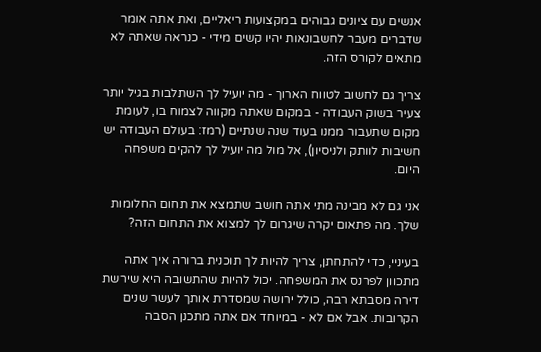אנשים עם ציונים גבוהים במקצועות ריאליים, ואת אתה אומר שדברים מעבר לחשבונאות יהיו קשים מידי - כנראה שאתה לא מתאים לקורס הזה.

צריך גם לחשוב לטווח הארוך - מה יועיל לך השתלבות בגיל יותר צעיר בשוק העבודה - במקום שאתה מקווה לצמוח בו, לעומת מקום שתעבור ממנו בעוד שנה שנתיים (רמז: בעולם העבודה יש חשיבות לוותק ולניסיון), אל מול מה יועיל לך להקים משפחה היום.

אני גם לא מבינה מתי אתה חושב שתמצא את תחום החלומות שלך. מה פתאום יקרה שיגרום לך למצוא את התחום הזה?

בעיניי, כדי להתחתן, צריך להיות לך תוכנית ברורה איך אתה מתכוון לפרנס את המשפחה. יכול להיות שהתשובה היא שירשת דירה מסבתא רבה, כולל ירושה שמסדרת אותך לעשר שנים הקרובות. אבל אם לא - במיוחד אם אתה מתכנן הסבה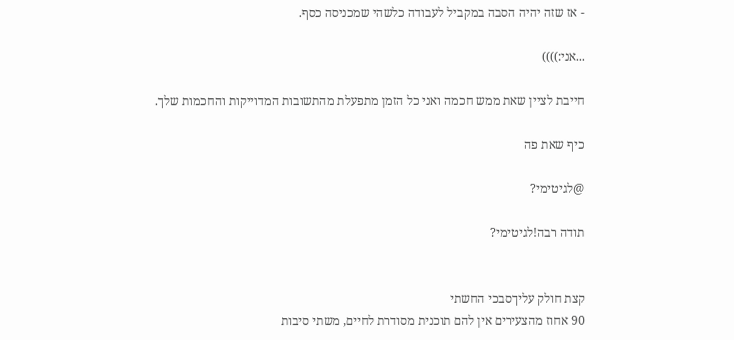- אז שזה יהיה הסבה במקביל לעבודה כלשהי שמכניסה כסף.

...אני:))))

חייבת לציין שאת ממש חכמה ואני כל הזמן מתפעלת מהתשובות המדוייקות והחכמות שלך.

כיף שאת פה

@לגיטימי?

תודה רבה!לגיטימי?


קצת חולק עליךסבכי החשתי
90 אחוז מהצעירים אין להם תוכנית מסודרת לחיים, משתי סיבות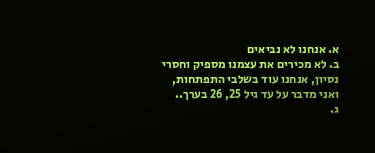א. אנחנו לא נביאים
ב. לא מכירים את עצמנו מספיק וחסרי נסיון, אנחנו עוד בשלבי התפתחות, ואני מדבר על עד גיל 25, 26 בערך..
ג.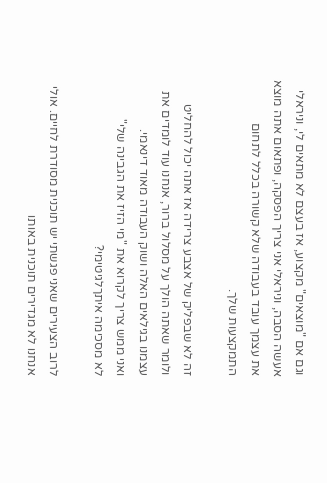וגם אם "מוצאים" מקצוע, אז בעצם לא מתאים לי, וניראלי אעשה הסבה, וניראלי אני צריך הפסקה, ופתאום אתה מוצא את עצמך עובד בעבודה שלא קשורה בכלל לתחום התמקצעות שלך.

זה לא שבפליק של אצבע צרידה אז אתה יכול להחליט ולומר שאתה הולך על מסלול ברור, אנחנו עוד לומדים את עצמנו בגילאים האלה ושוק העבודה מאוד דינאמי.
ואני ממש צריך לקרוא את "מי הזיז את הגבינה שלי"
לא מסכימה איתךלגיטימי?

לרוב הצעירים שאני פגשתי יש תוכנית מסודרת לחיים. אולי אנחנו לא מגדירים תוכנית באותו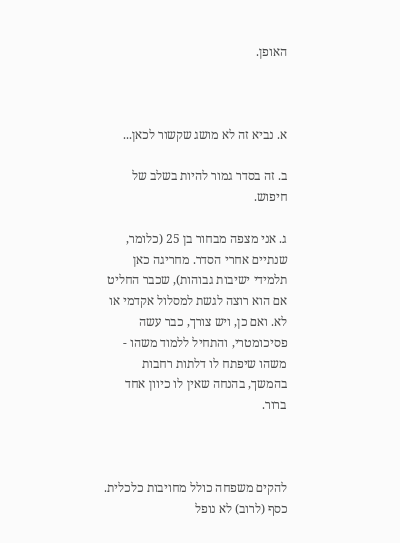האופן.



א. נביא זה לא מושג שקשור לכאן...

ב. זה בסדר גמור להיות בשלב של חיפוש.

ג. אני מצפה מבחור בן 25 (כלומר, שנתיים אחרי הסדר. מחריגה כאן תלמידי ישיבות גבוהות), שכבר החליט אם הוא רוצה לגשת למסלול אקדמי או לא. ואם כן, ויש צורך, כבר עשה פסיכומטרי, והתחיל ללמוד משהו - משהו שיפתח לו דלתות רחבות בהמשך, בהנחה שאין לו כיוון אחד ברור.



להקים משפחה כולל מחויבות כלכלית. כסף (לרוב) לא נופל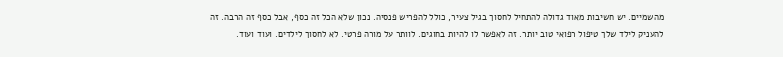מהשמיים. יש חשיבות מאוד גדולה להתחיל לחסוך בגיל צעיר, כולל להפריש פנסיה. נכון שלא הכל זה כסף, אבל כסף זה הרבה. זה להעניק לילד שלך טיפול רפואי טוב יותר. זה לאפשר לו להיות בחוגים. לוותר על מורה פרטי. לא לחסוך לילדים. ועוד ועוד.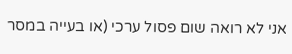אני לא רואה שום פסול ערכי (או בעייה במסר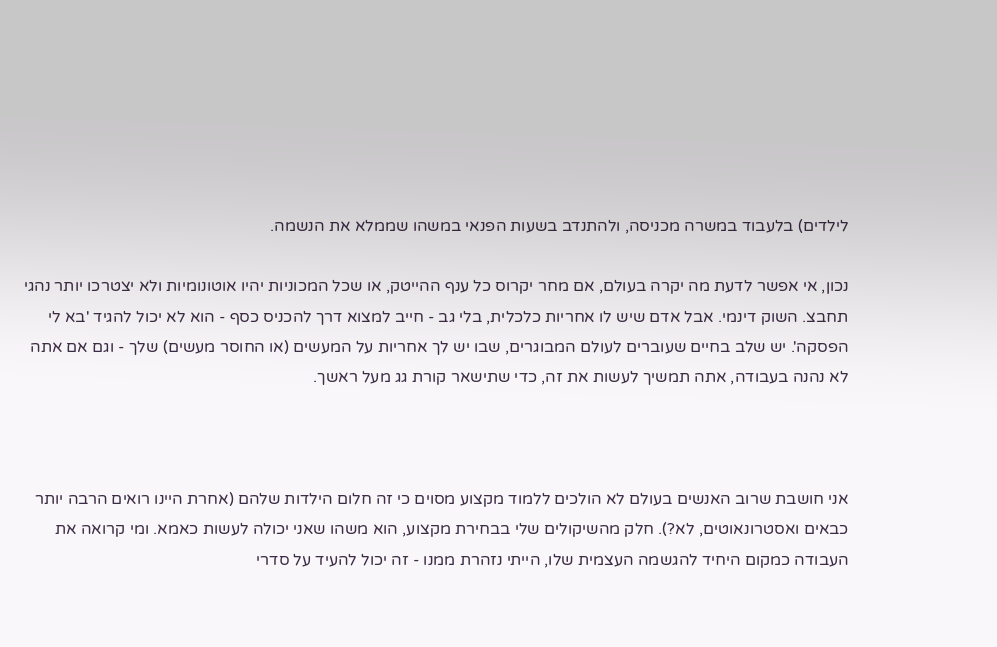לילדים) בלעבוד במשרה מכניסה, ולהתנדב בשעות הפנאי במשהו שממלא את הנשמה.

נכון, אי אפשר לדעת מה יקרה בעולם, אם מחר יקרוס כל ענף ההייטק, או שכל המכוניות יהיו אוטונומיות ולא יצטרכו יותר נהגי תחבצ. השוק דינמי. אבל אדם שיש לו אחריות כלכלית, בלי גב - חייב למצוא דרך להכניס כסף - הוא לא יכול להגיד 'בא לי הפסקה'. יש שלב בחיים שעוברים לעולם המבוגרים, שבו יש לך אחריות על המעשים (או החוסר מעשים) שלך - וגם אם אתה לא נהנה בעבודה, אתה תמשיך לעשות את זה, כדי שתישאר קורת גג מעל ראשך.



אני חושבת שרוב האנשים בעולם לא הולכים ללמוד מקצוע מסוים כי זה חלום הילדות שלהם (אחרת היינו רואים הרבה יותר כבאים ואסטרונאוטים, לא?). חלק מהשיקולים שלי בבחירת מקצוע, הוא משהו שאני יכולה לעשות כאמא. ומי קרואה את העבודה כמקום היחיד להגשמה העצמית שלו, הייתי נזהרת ממנו - זה יכול להעיד על סדרי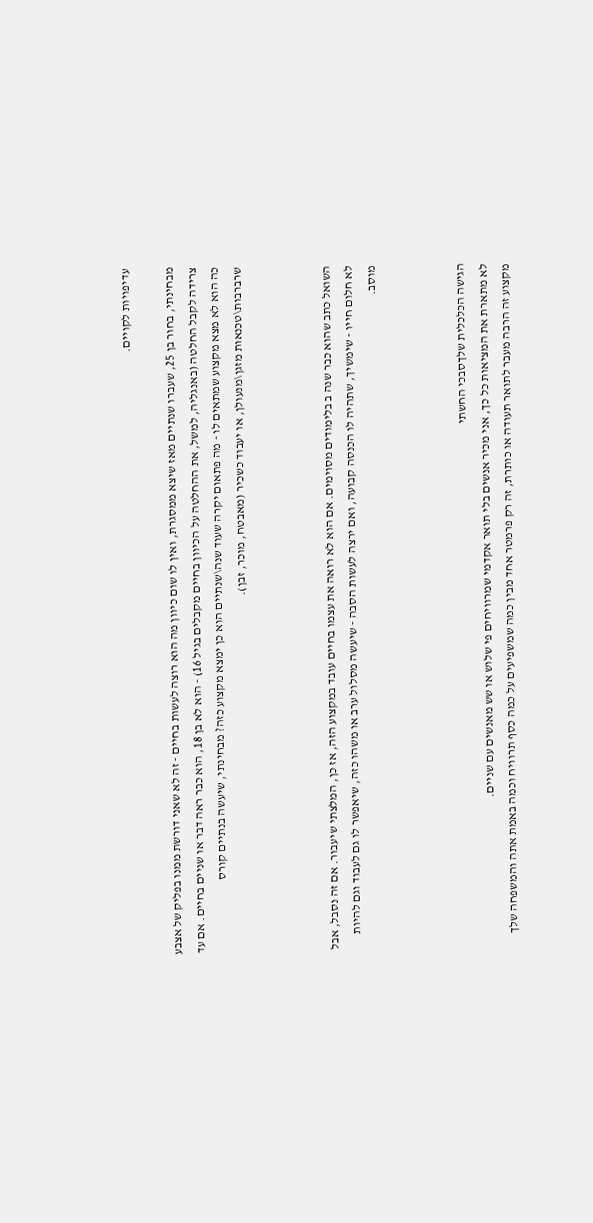עדיפויות לקויים.

מבחינתי, בחור בן 25, שעברו שנתיים מאז שיצא ממסגרת, ואין לו שום כיוון מה הוא רוצה לעשות בחיים - זה לא שאני דורשת ממנו בפליק של אצבע צרידה לקבל החלטה (באנגליה, למשל, את ההחלטה על הכיוון בחיים מקבלים בגיל 16) - הוא לא בן 18, הוא כבר ראה דבר או שניים בחיים. אם עד כה הוא לא מצא מקצוע שמתאים לו - מה פתאום יקרה שעוד שנה\שנתיים הוא כן ימצא מקצוע כזה? מבחינתי, שיעשה בנתיים קורס שרברבות\טכנאות מזגן\מנעולן, או יעבוד כשכיר (מאבטח, מוכר, זבן).



השואל כתב שהוא כבר שנה ב בלימודים מסוימים. אם הוא לא רואה את עצמו בחיים עובד במקצוע הזה, אז כן, המלצתי שיעבור. אם זה נסבל, אבל לא חלום חייו - שימשיך, שתהיה לו הכנסה קבועה, ואם ירצה לעשות הסבה - שיעשה מסלול ערב או משהו כזה, שיאפשר לו גם לעבוד וגם להיות מוסב.



הגישה הכלכלית שלךסבכי החשתי
לא מתארת את המציאות כל כך, אני מכיר אנשים בלי תואר אקדמי שמרוויחים פי שלוש או שש מאנשים עם שניים.
מקצוע זה הרבה מעבר לתואר תעודה או כותרת, זה רק פרמטר אחד מבין כמה שמשפיעים על כמה כסף תרוויח וכמה באמת אתה והמשפחה שלך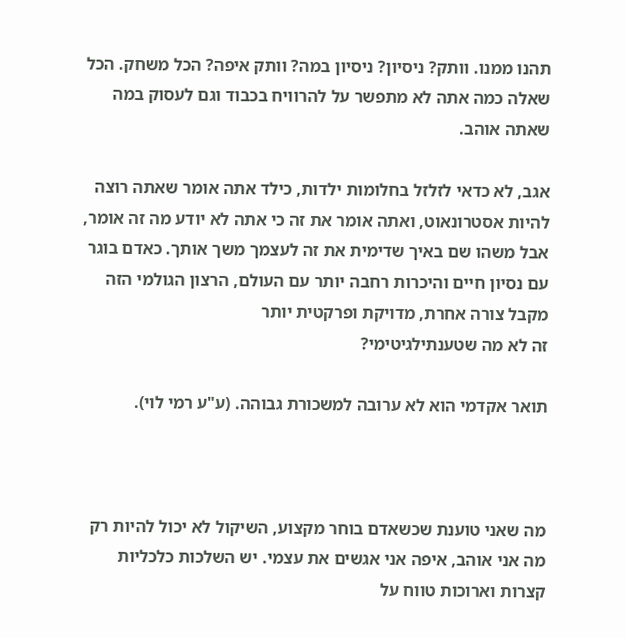תהנו ממנו. וותק? ניסיון? ניסיון במה? וותק איפה? הכל משחק. הכל שאלה כמה אתה לא מתפשר על להרוויח בכבוד וגם לעסוק במה שאתה אוהב.

אגב, לא כדאי לזלזל בחלומות ילדות, כילד אתה אומר שאתה רוצה להיות אסטרונאוט, ואתה אומר את זה כי אתה לא יודע מה זה אומר, אבל משהו שם באיך שדימית את זה לעצמך משך אותך. כאדם בוגר עם נסיון חיים והיכרות רחבה יותר עם העולם, הרצון הגולמי הזה מקבל צורה אחרת, מדויקת ופרקטית יותר
זה לא מה שטענתילגיטימי?

תואר אקדמי הוא לא ערובה למשכורת גבוהה. (ע"ע רמי לוי).



מה שאני טוענת שכשאדם בוחר מקצוע, השיקול לא יכול להיות רק מה אני אוהב, איפה אני אגשים את עצמי. יש השלכות כלכליות קצרות וארוכות טווח על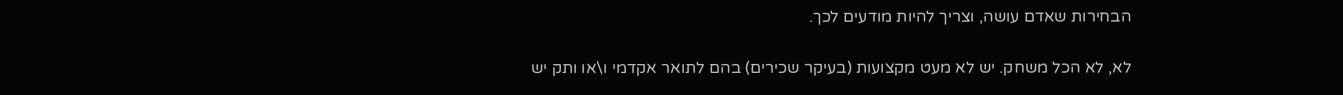הבחירות שאדם עושה, וצריך להיות מודעים לכך.

לא, לא הכל משחק. יש לא מעט מקצועות (בעיקר שכירים) בהם לתואר אקדמי ו\או ותק יש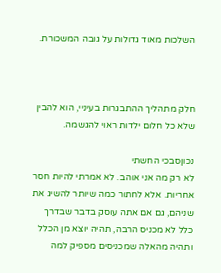השלכות מאוד גדולות על גובה המשכורת.



חלק מתהליך ההתבגרות בעיניי, הוא להבין שלא כל חלום ילדות ראוי להגשמה.

נכוןסבכי החשתי
לא רק מה אני אוהב. לא אמרתי להיות חסר אחריות. אלא לחתור כמה שיותר להשיג את שניהם, גם אם אתה עוסק בדבר שבדרך כלל לא מכניס הרבה, תהיה יוצא מן הכלל ותהיה מהאלה שמכניסים מספיק למה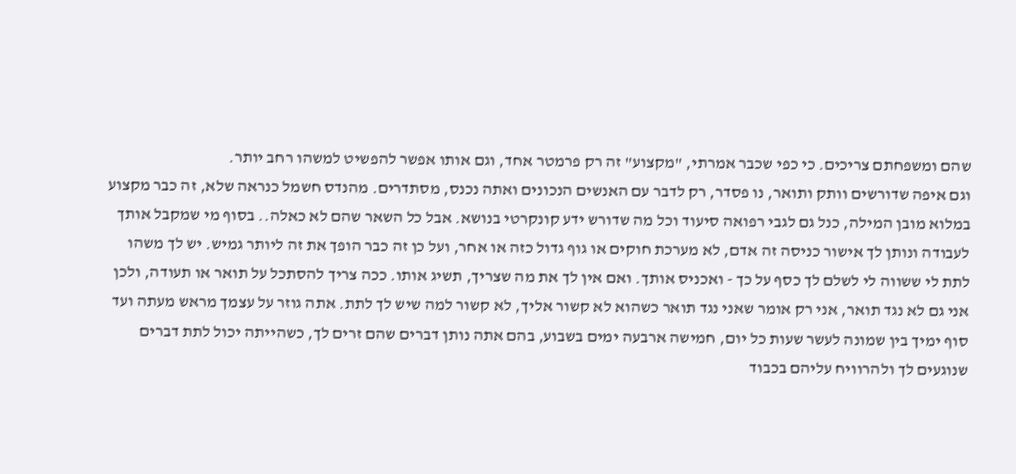שהם ומשפחתם צריכים. כי כפי שכבר אמרתי, "מקצוע" זה רק פרמטר אחד, וגם אותו אפשר להפשיט למשהו רחב יותר.
וגם איפה שדורשים וותק ותואר, נו פסדר, רק לדבר עם האנשים הנכונים ואתה נכנס, מסתדרים. מהנדס חשמל כנראה שלא, זה כבר מקצוע במלוא מובן המילה, כנל גם לגבי רפואה סיעוד וכל מה שדורש ידע קונקרטי בנושא. אבל כל השאר שהם לא כאלה.. בסוף מי שמקבל אותך לעבודה ונותן לך אישור כניסה זה אדם, לא מערכת חוקים או גוף גדול כזה או אחר, ועל כן זה כבר הופך את זה ליותר גמיש. יש לך משהו לתת לי ששווה לי לשלם לך כסף על כך - ואכניס אותך. ואם אין לך את מה שצריך, תשיג אותו. ככה צריך להסתכל על תואר או תעודה, ולכן אני גם לא נגד תואר, אני רק אומר שאני נגד תואר כשהוא לא קשור אליך, לא קשור למה שיש לך לתת. אתה גוזר על עצמך מראש מעתה ועד סוף ימיך בין שמונה לעשר שעות כל יום, חמישה ארבעה ימים בשבוע, בהם אתה נותן דברים שהם זרים לך, כשהייתה יכול לתת דברים שנוגעים לך ולהרוויח עליהם בכבוד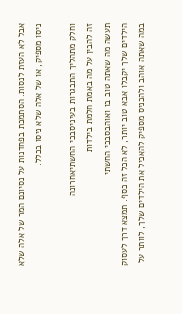אבל לא העזת לנסות. הסתמכת בפחדנות על נסיונם המר של אלה שלא ניסו מספיק, או של אלה שלא ניסו בכלל.

וחלק מתהליך התבגרות בעיניסבכי החשתיאחרונה
זה להבין על מה באמת חלמת בילדות
תעשה מה שאתה טוב בו ואוהבסבכי החשתי
הילדים שלך יקבלו אבא טוב יותר, לא הכל זה כסף. תמצא דרך לעסוק במה שאתה אוהב ולהכניס מספיק להאכיל את הילדים שלך, לוותר על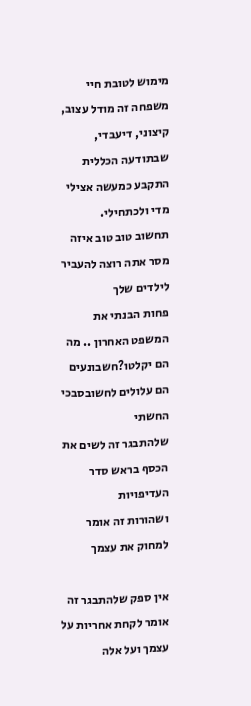מימוש לטובת חיי משפחה זה מודל עצוב, קיצוני, דיעבדי, שבתודעה הכללית התקבע כמעשה אצילי מדי ולכתחילי.
תחשוב טוב טוב איזה מסר אתה רוצה להעביר לילדים שלך
פחות הבנתי את המשפט האחרון .. מה הם יקלטו?חשבונעים
הם עלולים לחשובסבכי החשתי
שלהתבגר זה לשים את הכסף בראש סדר העדיפויות
ושהורות זה אומר למחוק את עצמך

אין ספק שלהתבגר זה אומר לקחת אחריות על עצמך ועל אלה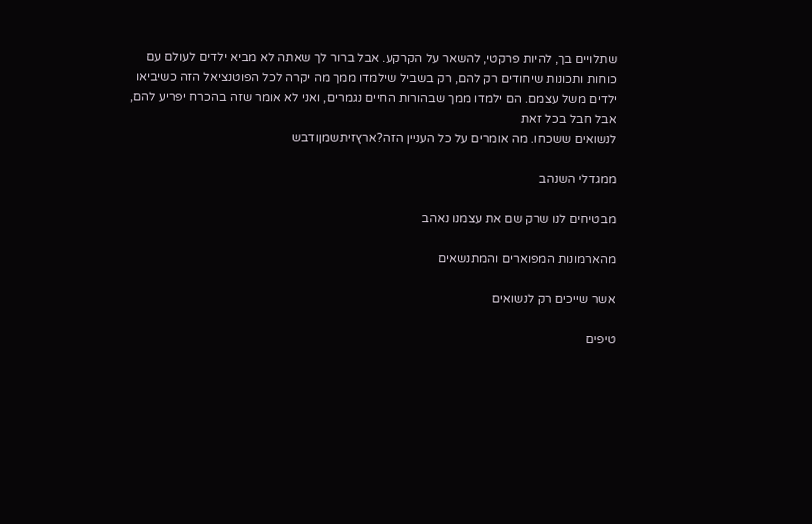שתלויים בך, להיות פרקטי, להשאר על הקרקע. אבל ברור לך שאתה לא מביא ילדים לעולם עם כוחות ותכונות שיחודים רק להם, רק בשביל שילמדו ממך מה יקרה לכל הפוטנציאל הזה כשיביאו ילדים משל עצמם. הם ילמדו ממך שבהורות החיים נגמרים, ואני לא אומר שזה בהכרח יפריע להם, אבל חבל בכל זאת
לנשואים ששכחו. מה אומרים על כל העניין הזה?ארץזיתשמןודבש

ממגדלי השנהב

מבטיחים לנו שרק שם את עצמנו נאהב

מהארמונות המפוארים והמתנשאים

אשר שייכים רק לנשואים

טיפים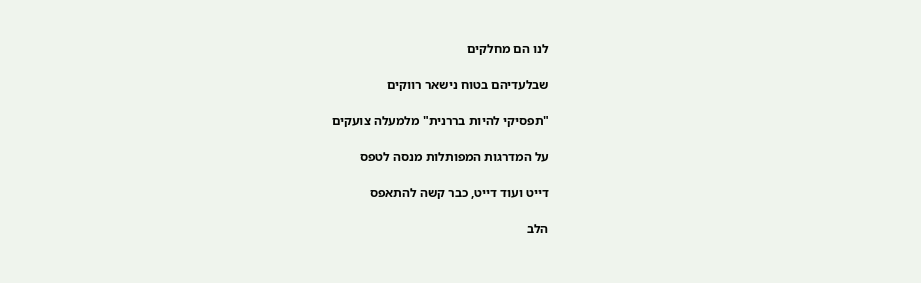לנו הם מחלקים

שבלעדיהם בטוח נישאר רווקים

"תפסיקי להיות בררנית" מלמעלה צועקים

על המדרגות המפותלות מנסה לטפס

דייט ועוד דייט, כבר קשה להתאפס

הלב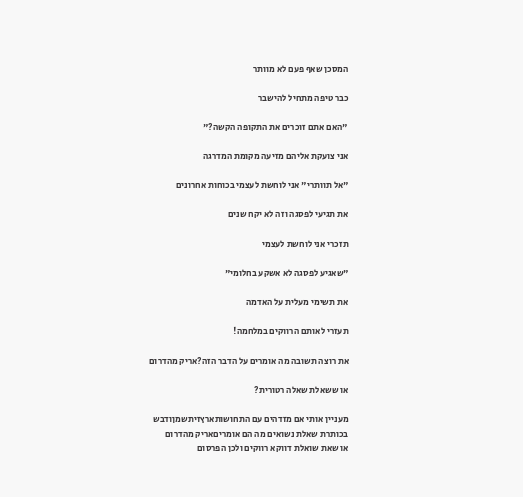המסכן שאף פעם לא מוותר

כבר טיפה מתחיל להישבר

"האם אתם זוכרים את התקופה הקשה?"

אני צועקת אליהם מזיעה מקומת המדרגה

"אל תוותרי" אני לוחשת לעצמי בכוחות אחרונים

את תגיעי לפסגה וזה לא יקח שנים

תזכרי אני לוחשת לעצמי

"שאגיע לפסגה לא אשקע בחלומי"

את תשימי מעלית על האדמה

תעזרי לאותם הרווקים במלחמה!

את רוצה תשובה מה אומרים על הדבר הזה?אריק מהדרום

או ששאלת שאלה רטורית?

מעניין אותי אם מזדהים עם התחושותארץזיתשמןודבש
בכותרת שאלת נשואים מה הם אומריםאריק מהדרום
או שאת שואלת דווקא רווקים ולכן הפרסום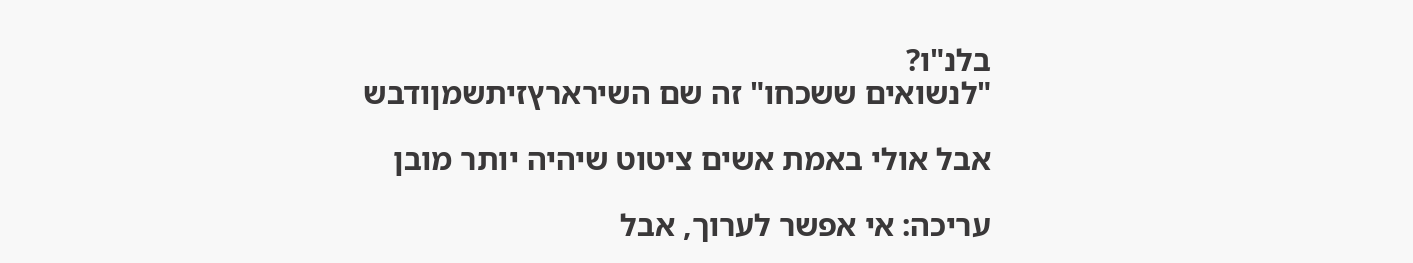בלנ"ו?
"לנשואים ששכחו" זה שם השירארץזיתשמןודבש

אבל אולי באמת אשים ציטוט שיהיה יותר מובן

עריכה: אי אפשר לערוך, אבל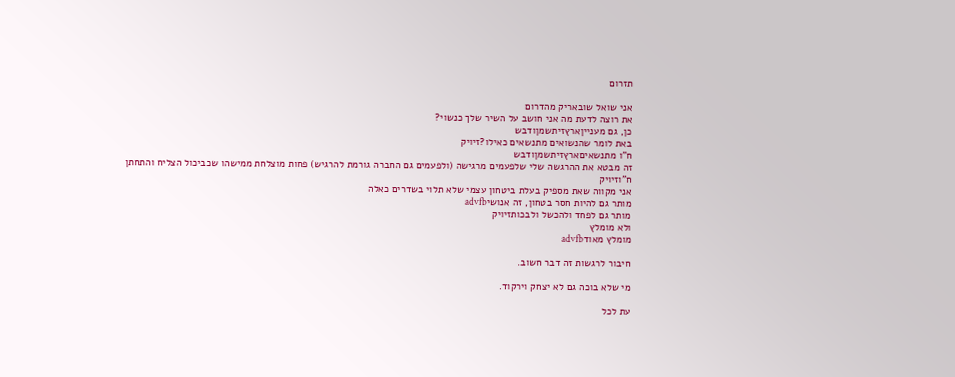תזרום

אני שואל שובאריק מהדרום
את רוצה לדעת מה אני חושב על השיר שלך כנשוי?
כן, גם מענייןארץזיתשמןודבש
באת לומר שהנשואים מתנשאים כאילו?זיויק
ח"ו מתנשאיםארץזיתשמןודבש
זה מבטא את ההרגשה שלי שלפעמים מרגישה (ולפעמים גם החברה גורמת להרגיש) פחות מוצלחת ממישהו שכביכול הצליח והתחתן
ח"וזיויק
אני מקווה שאת מספיק בעלת ביטחון עצמי שלא תלוי בשדרים כאלה
מותר גם להיות חסר בטחון, זה אנושיadvfb
מותר גם לפחד ולהכשל ולבכותזיויק
ולא מומלץ
מומלץ מאודadvfb

חיבור לרגשות זה דבר חשוב.

מי שלא בוכה גם לא יצחק וירקוד.

עת לכל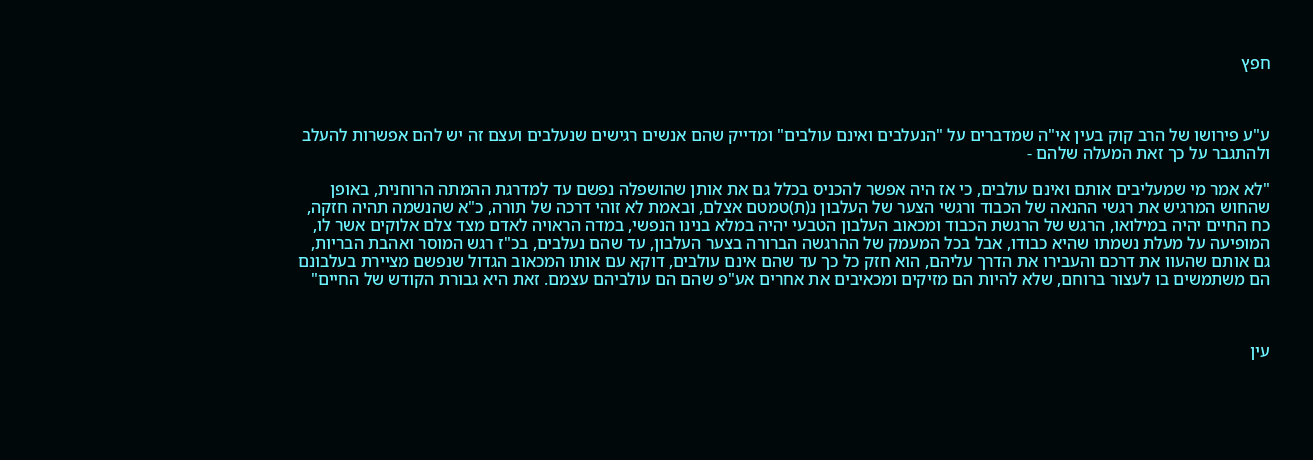חפץ



ע"ע פירושו של הרב קוק בעין אי"ה שמדברים על "הנעלבים ואינם עולבים" ומדייק שהם אנשים רגישים שנעלבים ועצם זה יש להם אפשרות להעלב ולהתגבר על כך זאת המעלה שלהם -

"לא אמר מי שמעליבים אותם ואינם עולבים, כי אז היה אפשר להכניס בכלל גם את אותן שהושפלה נפשם עד למדרגת ההמתה הרוחנית, באופן שהחוש המרגיש את רגשי ההנאה של הכבוד ורגשי הצער של העלבון נ(ת)טמטם אצלם, ובאמת לא זוהי דרכה של תורה, כ"א שהנשמה תהיה חזקה, כח החיים יהיה במילואו, הרגש של הרגשת הכבוד ומכאוב העלבון הטבעי יהיה במלא בנינו הנפשי, במדה הראויה לאדם מצד צלם אלוקים אשר לו, המופיעה על מעלת נשמתו שהיא כבודו, אבל בכל המעמק של ההרגשה הברורה בצער העלבון, עד שהם נעלבים, בכ"ז רגש המוסר ואהבת הבריות, גם אותם שהעוו את דרכם והעבירו את הדרך עליהם, הוא חזק כל כך עד שהם אינם עולבים, דוקא עם אותו המכאוב הגדול שנפשם מציירת בעלבונם הם משתמשים בו לעצור ברוחם, שלא להיות הם מזיקים ומכאיבים את אחרים אע"פ שהם הם עולביהם עצמם. זאת היא גבורת הקודש של החיים"



עין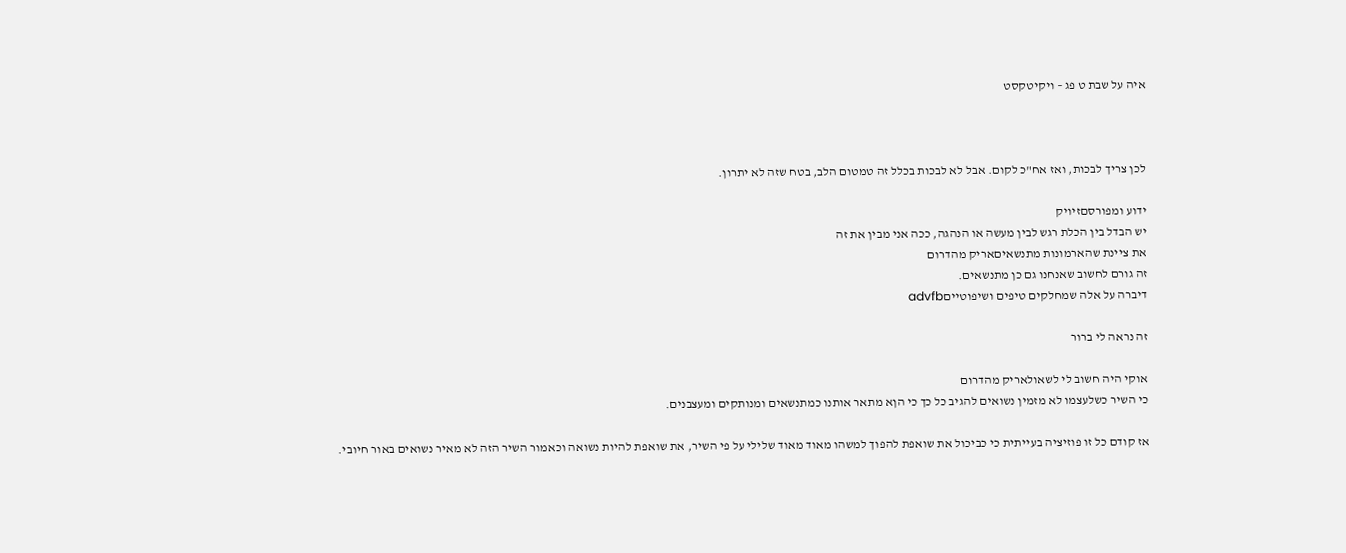איה על שבת ט פג – ויקיטקסט



לכן צריך לבכות, ואז אח"כ לקום. אבל לא לבכות בכלל זה טמטום הלב, בטח שזה לא יתרון.

ידוע ומפורסםזיויק
יש הבדל בין הכלת רגש לבין מעשה או הנהגה, ככה אני מבין את זה
את ציינת שהארמונות מתנשאיםאריק מהדרום
זה גורם לחשוב שאנחנו גם כן מתנשאים.
דיברה על אלה שמחלקים טיפים ושיפוטייםadvfb

זה נראה לי ברור

אוקי היה חשוב לי לשאולאריק מהדרום
כי השיר כשלעצמו לא מזמין נשואים להגיב כל כך כי הןא מתאר אותנו כמתנשאים ומנותקים ומעצבנים.

אז קודם כל זו פוזיציה בעייתית כי כביכול את שואפת להפוך למשהו מאוד מאוד שלילי על פי השיר, את שואפת להיות נשואה וכאמור השיר הזה לא מאיר נשואים באור חיובי.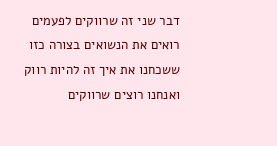דבר שני זה שרווקים לפעמים רואים את הנשואים בצורה כזו ששכחנו את איך זה להיות רווק ואנחנו רוצים שרווקים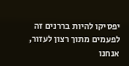יפסיקו להיות בררנים זה לפעמים מתוך רצון לעזור, אנחנו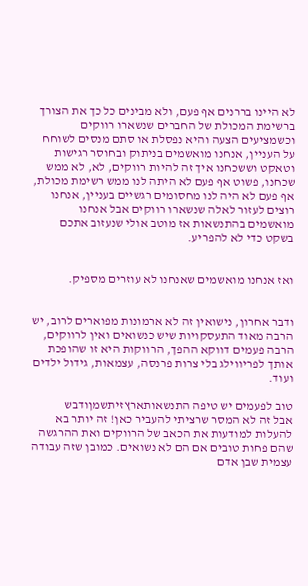לא היינו בררנים אף פעם, ולא מבינים כל כך את הצורך ברשימת המכולת של החברים שנשארו רווקים וכשמציעים הצעה והיא נפסלת או סתם מנסים לשוחח על העניין, אנחנו מואשמים בניתוק ובחוסר רגישות וטאקט וששכחנו איך זה להיות רווקים, לא, לא ממש שכחנו, פשוט אף פעם לא היתה לנו ממש רשימת מכולת, אף פעם לא היה לנו מחסומים רגשיים בעניין, אנחנו רוצים לעזור לאלה שנשארו רווקים אבל אנחנו מואשמים בהתנשאות אז מוטב אולי שנעזוב אתכם בשקט כדי לא להפריע.


ואז אנחנו מואשמים שאנחנו לא עוזרים מספיק.


ודבר אחרון, נישואין זה לא ארמונות מפוארים לרוב, יש הרבה מאוד התעסקויות שיש כנשואים ואין לרווקים, הרבה פעמים דווקא ההפך, הרווקות היא זו שהופכת אותך לפריווילג בלי צרות פרנסה, עצמאות, גידול ילדים ועוד.

טוב לפעמים יש טיפה התנשאותארץזיתשמןודבש
אבל זה לא המסר שרציתי להעביר כאן! זה יותר בא להעלות למודעות את הכאב של הרווקים ואת ההרגשה שהם פחות טובים אם הם לא נשואים. כמובן שזה עבודה עצמית שבן אדם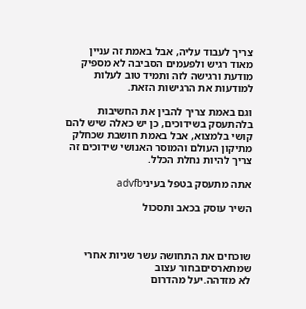צריך לעבוד עליה, אבל באמת זה עניין מאוד רגיש ולפעמים הסביבה לא מספיק מודעת ורגישה לזה ותמיד טוב לעלות למודעות את הרגישות הזאת.

וגם באמת צריך להבין את החשיבות בלהתעסק בשידוכים, כן יש כאלה שיש להם קושי בלמצוא, אבל באמת חושבת שכחלק מתיקון העולם והמוסר האנושי שידוכים זה צריך להיות נחלת הכלל.

אתה מתעסק בטפל בעיניadvfb

השיר עוסק בכאב ותסכול



שוכחים את התחושה עשר שניות אחרי שמתארסיםבחור עצוב
לא מזדהה.יעל מהדרום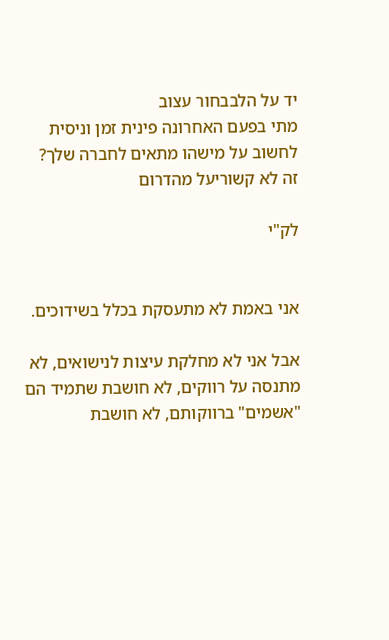יד על הלבבחור עצוב
מתי בפעם האחרונה פינית זמן וניסית לחשוב על מישהו מתאים לחברה שלך?
זה לא קשוריעל מהדרום

לק"י


אני באמת לא מתעסקת בכלל בשידוכים.

אבל אני לא מחלקת עיצות לנישואים, לא מתנסה על רווקים, לא חושבת שתמיד הם "אשמים" ברווקותם, לא חושבת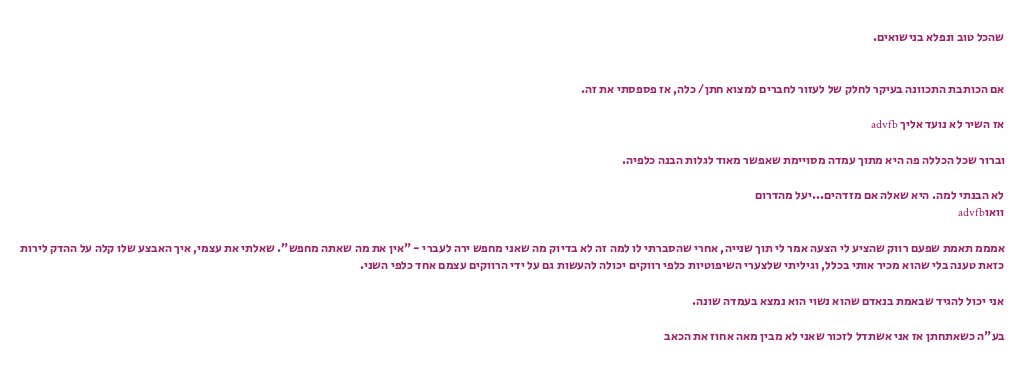שהכל טוב ונפלא בנישואים.


אם הכותבת התכוונה בעיקר לחלק של לעזור לחברים למצוא חתן/ כלה, אז פספסתי את זה.

אז השיר לא נועד אליך advfb

וברור שכל הכללה פה היא מתוך עמדה מסויימת שאפשר מאוד לגלות הבנה כלפיה.

לא הבנתי למה. היא שאלה אם מזדהים...יעל מהדרום
וואוadvfb

אמממ תאמת שפעם רווק שהציע לי הצעה אמר לי תוך שנייה, אחרי שהסברתי לו למה זה לא בדיוק מה שאני מחפש ירה לעברי - "אין את מה שאתה מחפש". שאלתי את עצמי, איך האבצע שלו קלה על ההדק לירות כזאת טענה בלי שהוא מכיר אותי בכלל, וגיליתי שלצערי השיפוטיות כלפי רווקים יכולה להעשות גם על ידי הרווקים עצמם אחד כלפי השני.

אני יכול להגיד שבאמת בנאדם שהוא נשוי הוא נמצא בעמדה שונה.

בע"ה כשאתחתן אז אני אשתדל לזכור שאני לא מבין מאה אחוז את הכאב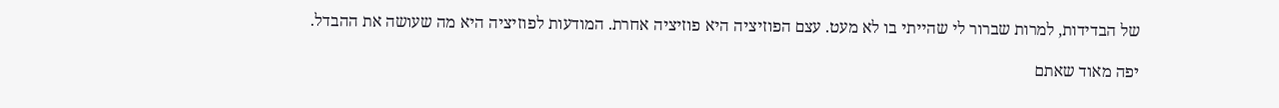של הבדידות, למרות שברור לי שהייתי בו לא מעט. עצם הפוזיציה היא פוזיציה אחרת. המודעות לפוזיציה היא מה שעושה את ההבדל.

יפה מאוד שאתם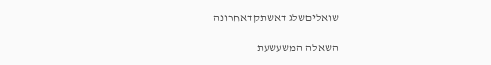שואליםשלג דאשתקדאחרונה

השאלה המשעשעת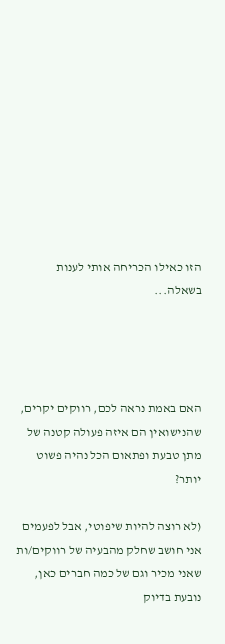הזו כאילו הכריחה אותי לענות בשאלה...




האם באמת נראה לכם, רווקים יקרים, שהנישואין הם איזה פעולה קטנה של מתן טבעת ופתאום הכל נהיה פשוט יותר?

(לא רוצה להיות שיפוטי, אבל לפעמים אני חושב שחלק מהבעיה של רווקים/ות שאני מכיר וגם של כמה חברים כאן, נובעת בדיוק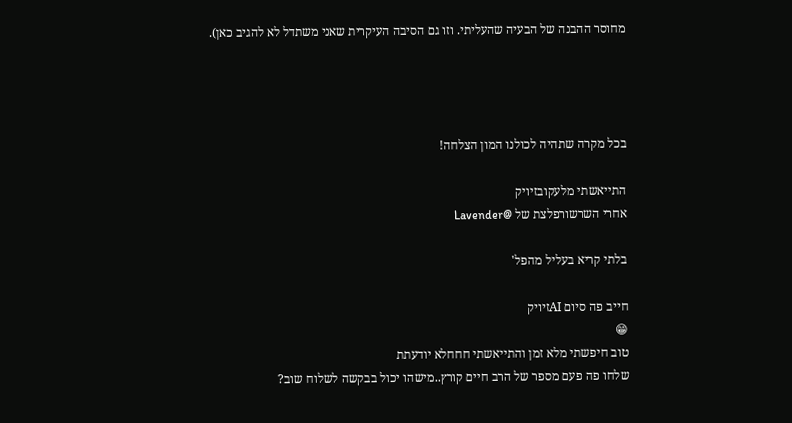מחוסר ההבנה של הבעיה שהעליתי. וזו גם הסיבה העיקרית שאני משתדל לא להגיב כאן).




בכל מקרה שתהיה לכולנו המון הצלחה!

התייאשתי מלעקובזיויק
אחרי השרשורפלצת של @Lavender

בלתי קריא בעליל מהפל'

חייב פה סיום AIזיויק
😁
טוב חיפשתי מלא זמן והתייאשתי חחחלא יודעתת
שלחו פה פעם מספר של הרב חיים קורץ..מישהו יכול בבקשה לשלוח שוב?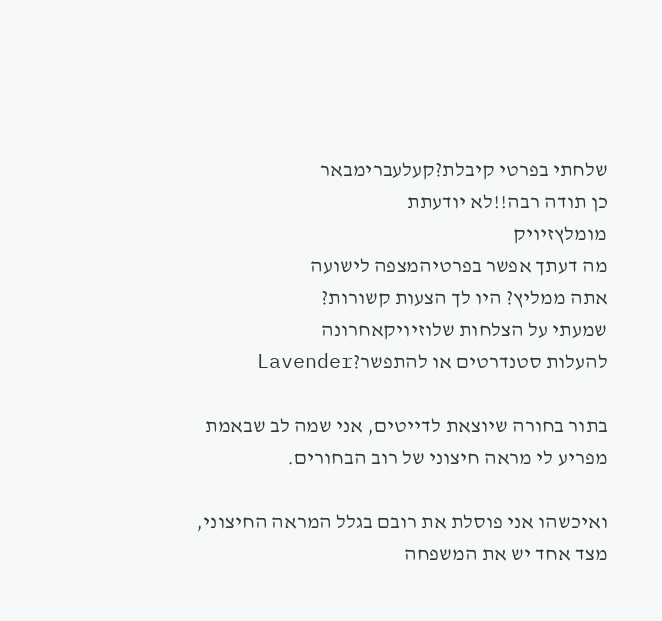שלחתי בפרטי קיבלת?קעלעברימבאר
כן תודה רבה!!לא יודעתת
מומלץזיויק
מה דעתך אפשר בפרטיהמצפה לישועה
אתה ממליץ? היו לך הצעות קשורות?
שמעתי על הצלחות שלוזיויקאחרונה
להעלות סטנדרטים או להתפשר?Lavender

בתור בחורה שיוצאת לדייטים, אני שמה לב שבאמת מפריע לי מראה חיצוני של רוב הבחורים.

ואיכשהו אני פוסלת את רובם בגלל המראה החיצוני, מצד אחד יש את המשפחה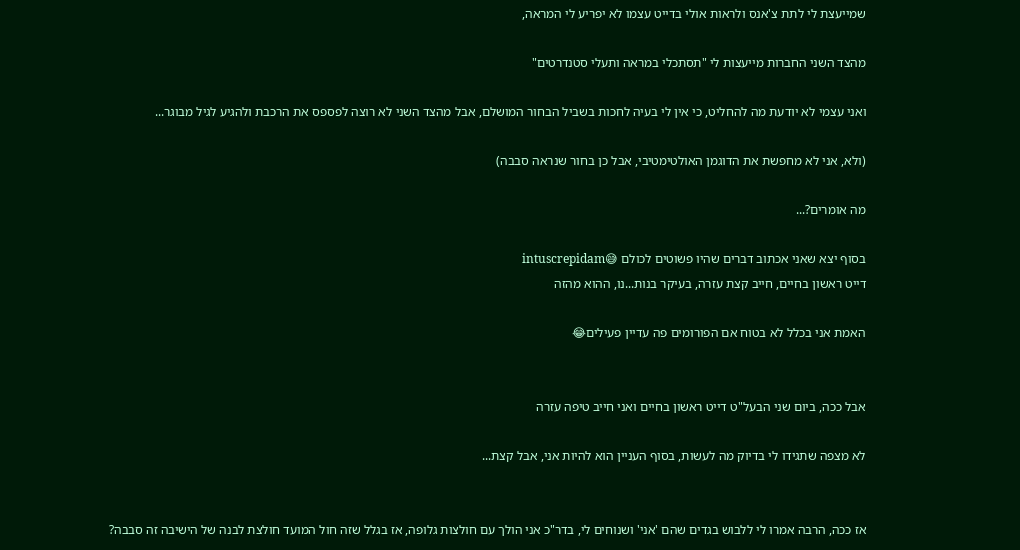שמייעצת לי לתת צ'אנס ולראות אולי בדייט עצמו לא יפריע לי המראה,

מהצד השני החברות מייעצות לי "תסתכלי במראה ותעלי סטנדרטים"

ואני עצמי לא יודעת מה להחליט, כי אין לי בעיה לחכות בשביל הבחור המושלם, אבל מהצד השני לא רוצה לפספס את הרכבת ולהגיע לגיל מבוגר...

(ולא, אני לא מחפשת את הדוגמן האולטימטיבי, אבל כן בחור שנראה סבבה)

מה אומרים?...

בסוף יצא שאני אכתוב דברים שהיו פשוטים לכולם 😅intuscrepidam
דייט ראשון בחיים, חייב קצת עזרה, בעיקר בנות...נו, ההוא מהזה

האמת אני בכלל לא בטוח אם הפורומים פה עדיין פעילים😂


אבל ככה, ביום שני הבעל"ט דייט ראשון בחיים ואני חייב טיפה עזרה

לא מצפה שתגידו לי בדיוק מה לעשות, בסוף העניין הוא להיות אני, אבל קצת...


אז ככה, הרבה אמרו לי ללבוש בגדים שהם 'אני' ושנוחים לי, בדר"כ אני הולך עם חולצות גלופה, אז בגלל שזה חול המועד חולצת לבנה של הישיבה זה סבבה?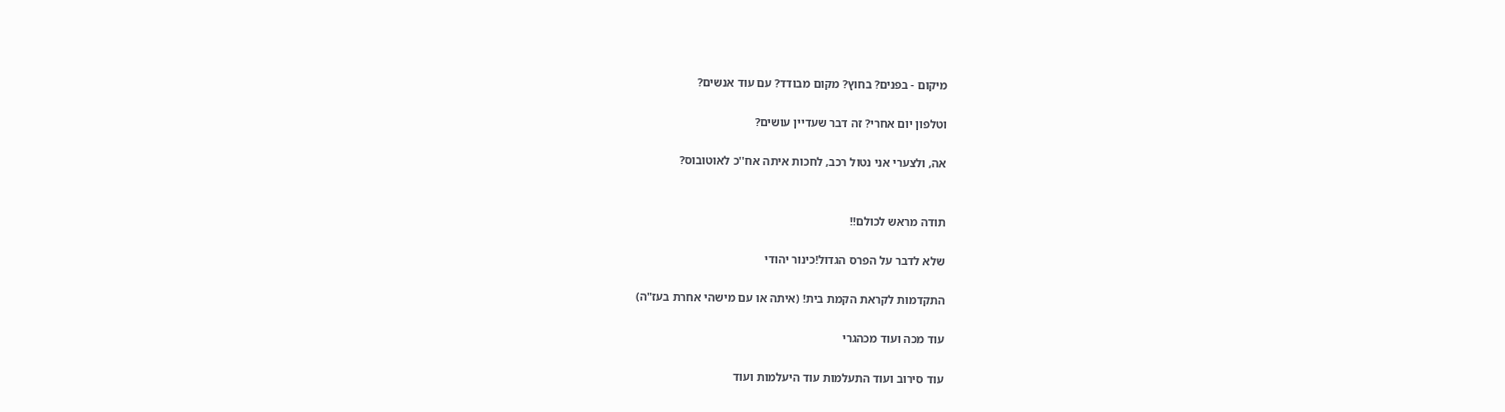מיקום - בפנים? בחוץ? מקום מבודד? עם עוד אנשים?

וטלפון יום אחרי? זה דבר שעדיין עושים?

אה, ולצערי אני נטול רכב, לחכות איתה אח''כ לאוטובוס?


תודה מראש לכולם!!

שלא לדבר על הפרס הגדול!כינור יהודי

התקדמות לקראת הקמת בית! (איתה או עם מישהי אחרת בעז"ה)

עוד מכה ועוד מכהגרי

עוד סירוב ועוד התעלמות עוד היעלמות ועוד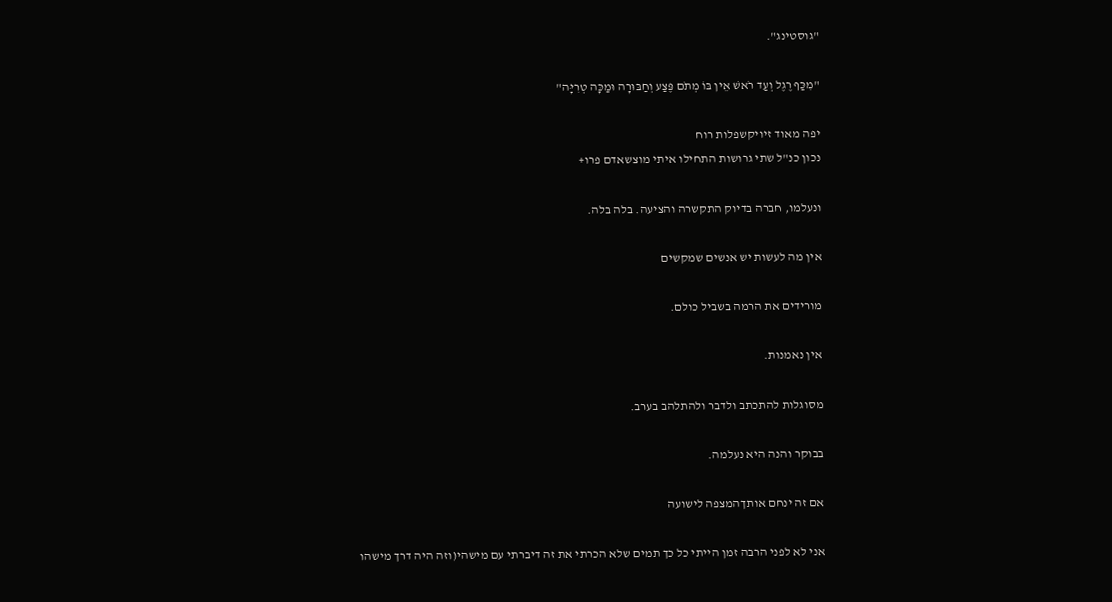"גוסטינג".

"מִכַּף רֶגֶל וְעַד רֹאשׁ אֵין בּוֹ מְתֹם פֶּצַע וְחַבּוּרָה וּמַכָּה טְרִיָּה"

יפה מאוד זיויקשפלות רוח
נכון כנ"ל שתי גרושות התחילו איתי מוצשאדם פרו+

ונעלמו, חברה בדיוק התקשרה והציעה. בלה בלה.

אין מה לעשות יש אנשים שמקשים

מורידים את הרמה בשביל כולם.

אין נאמנות.

מסוגלות להתכתב ולדבר ולהתלהב בערב.

בבוקר והנה היא נעלמה.

אם זה ינחם אותךהמצפה לישועה

אני לא לפני הרבה זמן הייתי כל כך תמים שלא הכרתי את זה דיברתי עם מישהי(וזה היה דרך מישהו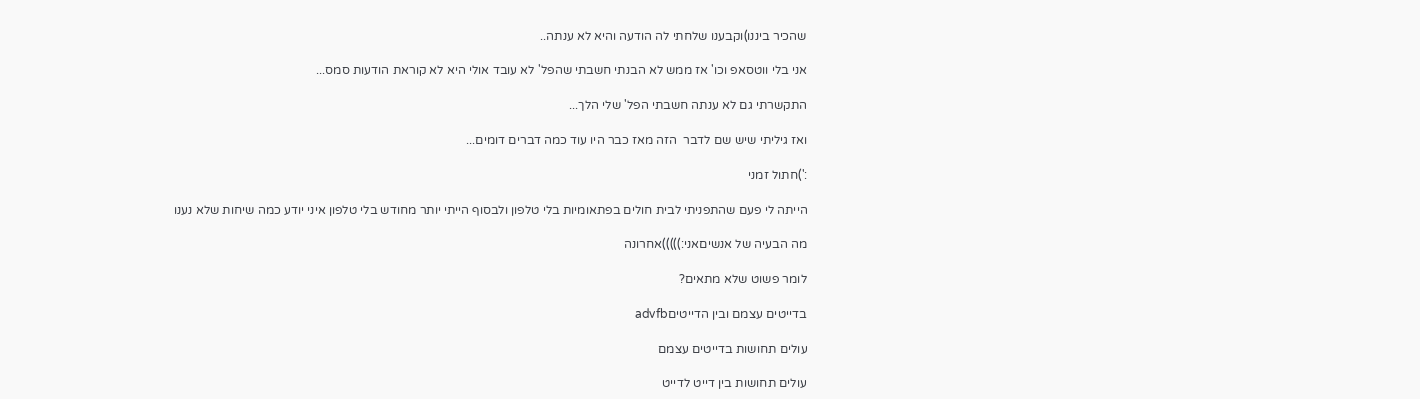שהכיר ביננו)וקבענו שלחתי לה הודעה והיא לא ענתה..

אני בלי ווטסאפ וכו' אז ממש לא הבנתי חשבתי שהפל' לא עובד אולי היא לא קוראת הודעות סמס...

התקשרתי גם לא ענתה חשבתי הפל' שלי הלך...

ואז גיליתי שיש שם לדבר  הזה מאז כבר היו עוד כמה דברים דומים...

:')חתול זמני

הייתה לי פעם שהתפניתי לבית חולים בפתאומיות בלי טלפון ולבסוף הייתי יותר מחודש בלי טלפון איני יודע כמה שיחות שלא נענו

מה הבעיה של אנשיםאני:)))))אחרונה

לומר פשוט שלא מתאים?

בדייטים עצמם ובין הדייטיםadvfb

עולים תחושות בדייטים עצמם

עולים תחושות בין דייט לדייט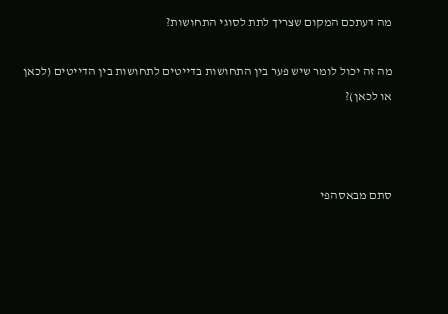מה דעתכם המקום שצריך לתת לסוגי התחושות?

מה זה יכול לומר שיש פער בין התחושות בדייטים לתחושות בין הדייטים (לכאן או לכאן)?



סתם מבאסהפי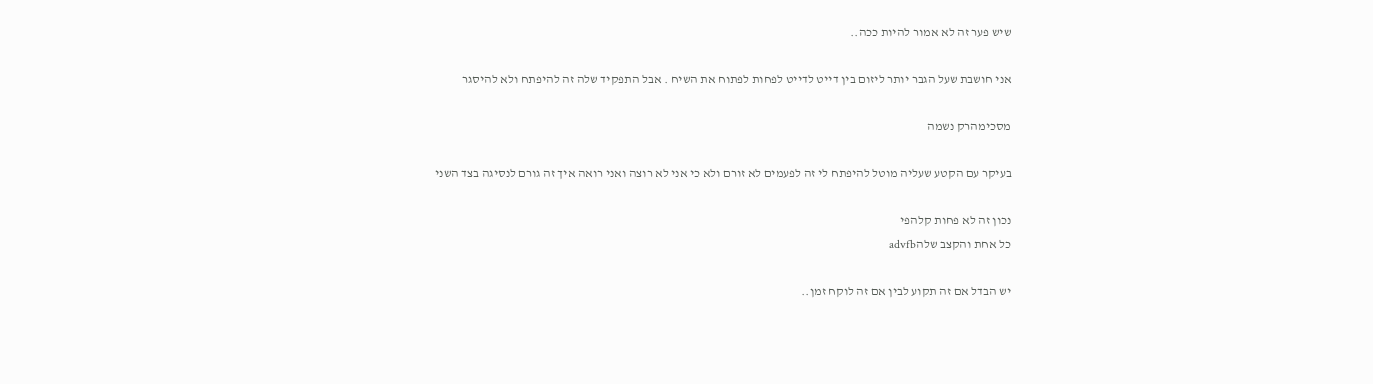שיש פער זה לא אמור להיות ככה..

אני חושבת שעל הגבר יותר ליזום בין דייט לדייט לפחות לפתוח את השיח . אבל התפקיד שלה זה להיפתח ולא להיסגר

מסכימהרק נשמה

בעיקר עם הקטע שעליה מוטל להיפתח לי זה לפעמים לא זורם ולא כי אני לא רוצה ואני רואה איך זה גורם לנסיגה בצד השני

נכון זה לא פחות קלהפי
כל אחת והקצב שלהadvfb

יש הבדל אם זה תקוע לבין אם זה לוקח זמן..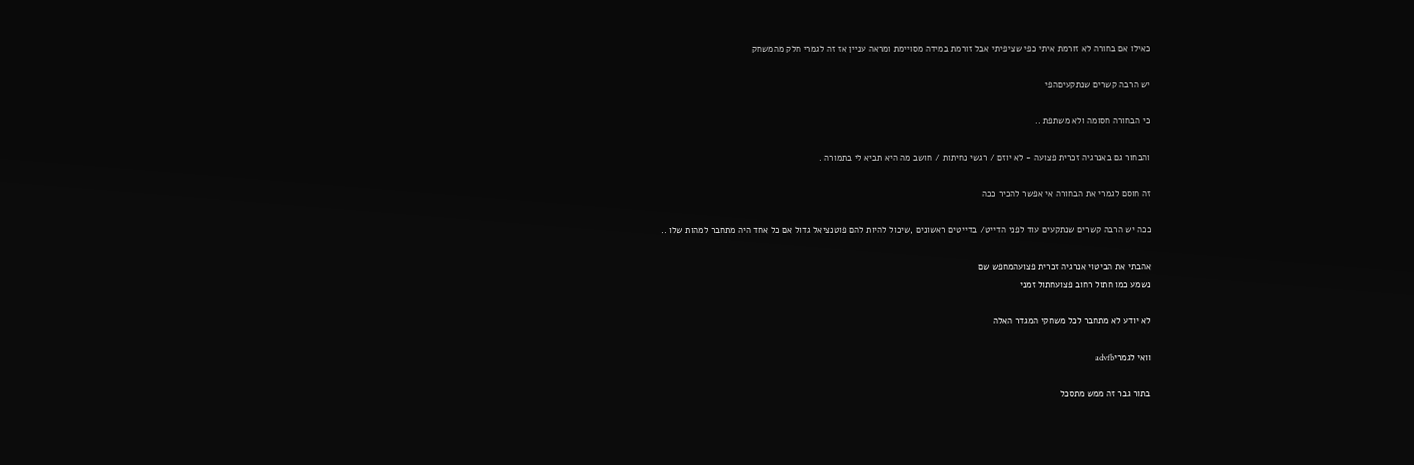כאילו אם בחורה לא זורמת איתי כפי שציפיתי אבל זורמת במידה מסויימת ומראה עניין אז זה לגמרי חלק מהמשחק

יש הרבה קשרים שנתקעיםהפי

כי הבחורה חסומה ולא משתפת ..

והבחור גם באנרגיה זכרית פצועה - לא יוזם / רגשי נחיתות / חושב מה היא תביא לי בתמורה .

זה חוסם לגמרי את הבחורה אי אפשר להכיר ככה

ככה יש הרבה קשרים שנתקעים עוד לפני הדייט/ בדייטים ראשונים ,שיכול להיות להם פוטנציאל גדול אם כל אחד היה מתחבר למהות שלו ..

אהבתי את הביטוי אנרגיה זכרית פצועהמחפש שם
נשמע כמו חתול רחוב פצועחתול זמני

לא יודע לא מתחבר לכל משחקי המגדר האלה

וואי לגמריadvfb

בתור גבר זה ממש מתסכל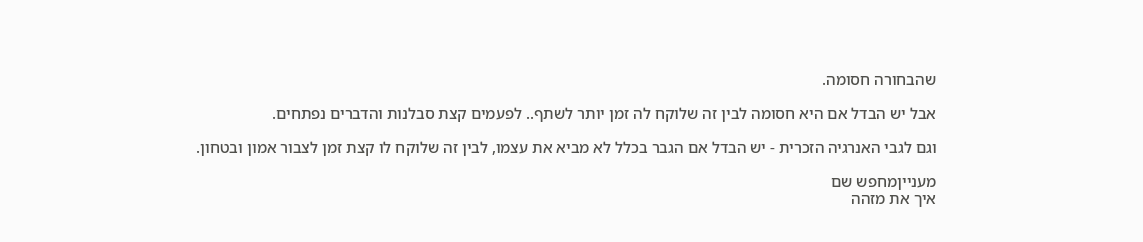שהבחורה חסומה.

אבל יש הבדל אם היא חסומה לבין זה שלוקח לה זמן יותר לשתף.. לפעמים קצת סבלנות והדברים נפתחים.

וגם לגבי האנרגיה הזכרית - יש הבדל אם הגבר בכלל לא מביא את עצמו, לבין זה שלוקח לו קצת זמן לצבור אמון ובטחון.

מענייןמחפש שם
איך את מזהה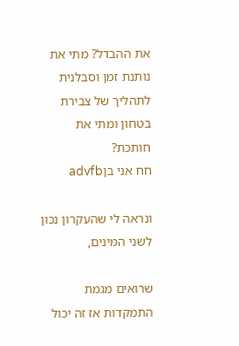את ההבדל? מתי את נותנת זמן וסבלנית לתהליך של צבירת בטחון ומתי את חותכת?
חח אני בןadvfb

ונראה לי שהעקרון נכון לשני המינים,

שרואים מגמת התמקדות אז זה יכול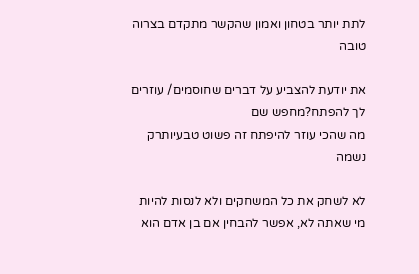לתת יותר בטחון ואמון שהקשר מתקדם בצרוה טובה

את יודעת להצביע על דברים שחוסמים/ עוזרים לך להפתח?מחפש שם
מה שהכי עוזר להיפתח זה פשוט טבעיותרק נשמה

לא לשחק את כל המשחקים ולא לנסות להיות מי שאתה לא, אפשר להבחין אם בן אדם הוא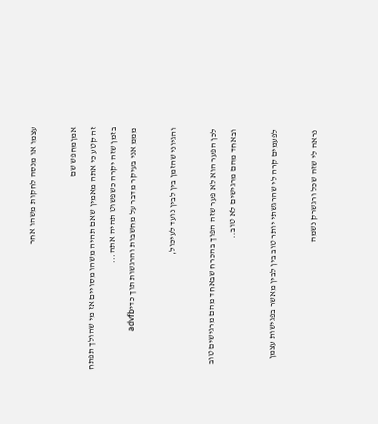עצמו או מנסה לחקות משהו אחר

אמןמחפש שם
זה קטע כי אתה מאמין שאם תהיה משהו מסויים אז מי שהולך תפתח בזמן שזה יקרה כשפשוט תהיה אתה...
מממ אני בעיקר מדבר על מחשבות והרגשות תוך כדיadvfb

והגיוני שהזמן בין לבין נועד לעיכול,

לכן הפער הוא לא פער שזה הפוך בהכרח שבאחד מהם מרגישים טוב ובאחד מהם מרגישים לא טוב..

לפעמים קרה לי שהרגשתי יותר טוב בין לבין מאשר בפגישות עצמן

נראה לי שזה שכל ורגשרק נשמה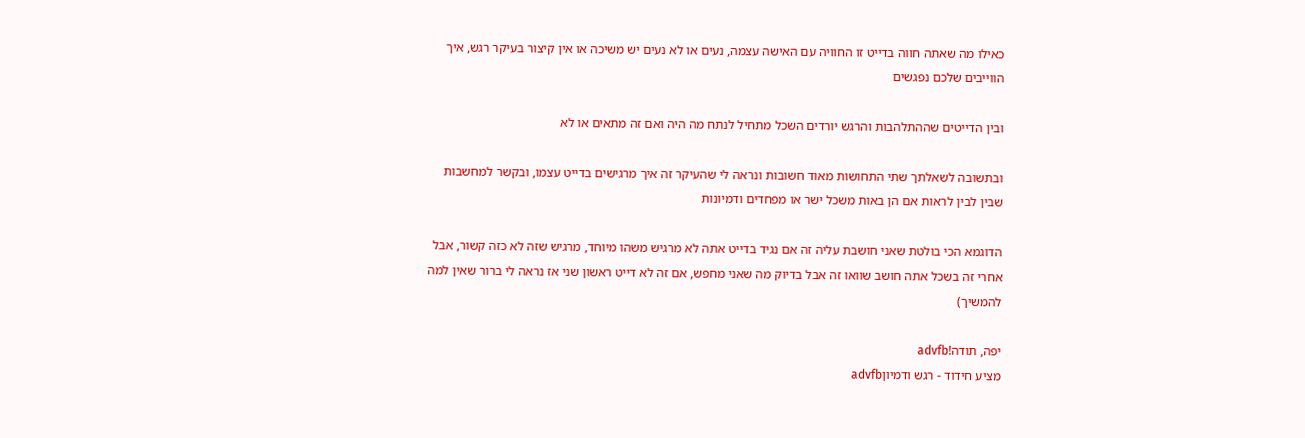כאילו מה שאתה חווה בדייט זו החוויה עם האישה עצמה, נעים או לא נעים יש משיכה או אין קיצור בעיקר רגש, איך הווייבים שלכם נפגשים

ובין הדייטים שההתלהבות והרגש יורדים השכל מתחיל לנתח מה היה ואם זה מתאים או לא

ובתשובה לשאלתך שתי התחושות מאוד חשובות ונראה לי שהעיקר זה איך מרגישים בדייט עצמו, ובקשר למחשבות שבין לבין לראות אם הן באות משכל ישר או מפחדים ודמיונות

הדוגמא הכי בולטת שאני חושבת עליה זה אם נגיד בדייט אתה לא מרגיש משהו מיוחד, מרגיש שזה לא כזה קשור, אבל אחרי זה בשכל אתה חושב שוואו זה אבל בדיוק מה שאני מחפש, אם זה לא דייט ראשון שני אז נראה לי ברור שאין למה להמשיך)

יפה, תודה!advfb
מציע חידוד - רגש ודמיוןadvfb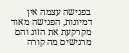בפגישה עצמה אין דמיונות, הפגישה מאוד מקרקעת את הזוג והם מרגישים מה קורה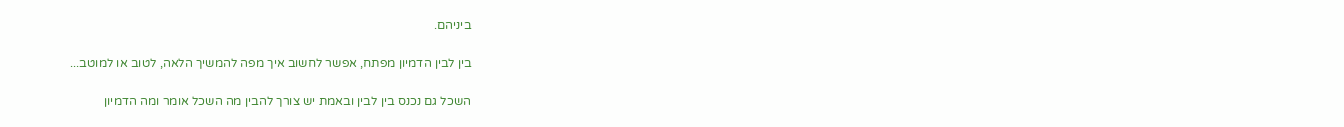ביניהם.

בין לבין הדמיון מפתח, אפשר לחשוב איך מפה להמשיך הלאה, לטוב או למוטב...

השכל גם נכנס בין לבין ובאמת יש צורך להבין מה השכל אומר ומה הדמיון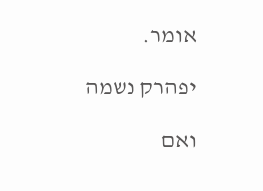אומר.

יפהרק נשמה

ואם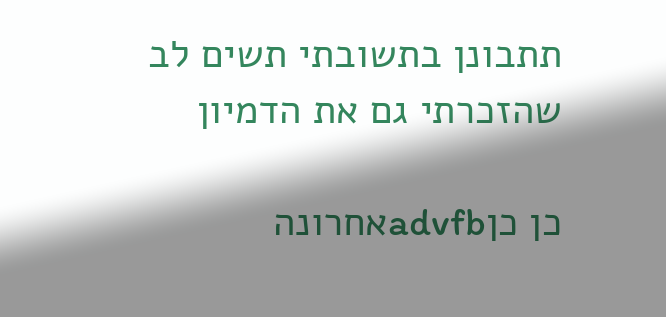תתבונן בתשובתי תשים לב שהזכרתי גם את הדמיון

כן כןadvfbאחרונה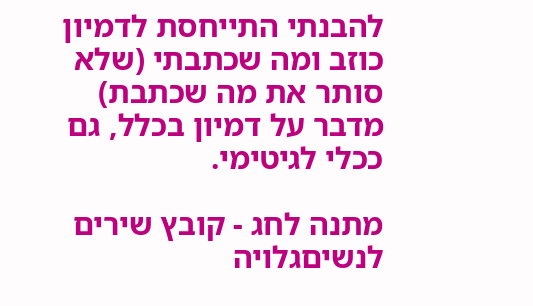להבנתי התייחסת לדמיון כוזב ומה שכתבתי (שלא סותר את מה שכתבת) מדבר על דמיון בכלל, גם ככלי לגיטימי.

מתנה לחג - קובץ שירים לנשיםגלויה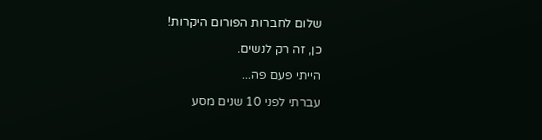שלום לחברות הפורום היקרות!

כן, זה רק לנשים.

הייתי פעם פה...

עברתי לפני 10 שנים מסע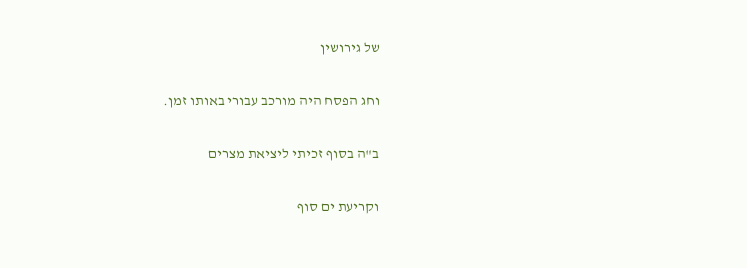של גירושין

וחג הפסח היה מורכב עבורי באותו זמן.

ב"ה בסוף זכיתי ליציאת מצרים

וקריעת ים סוף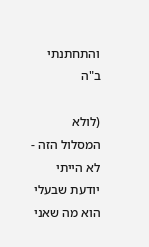והתחתנתי ב"ה

(לולא המסלול הזה - לא הייתי יודעת שבעלי הוא מה שאני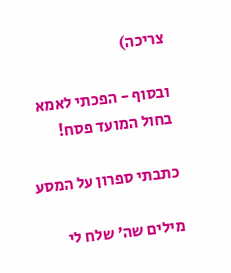צריכה)

ובסוף - הפכתי לאמא בחול המועד פסח!

כתבתי ספרון על המסע

מילים שה' שלח לי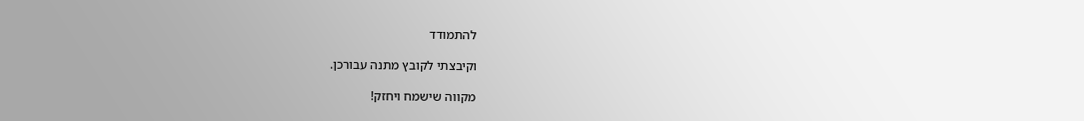להתמודד

וקיבצתי לקובץ מתנה עבורכן.

מקווה שישמח ויחזק!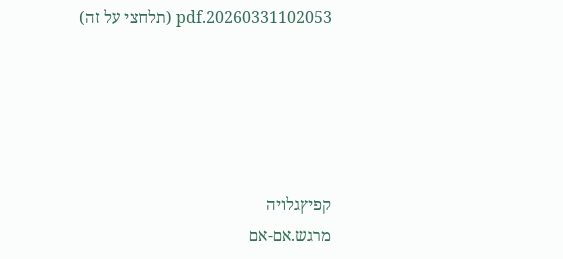20260331102053.pdf (תלחצי על זה)





קפיץגלויה
מרגש.אם-אם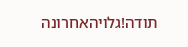תודה!גלויהאחרונה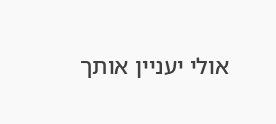אולי יעניין אותך